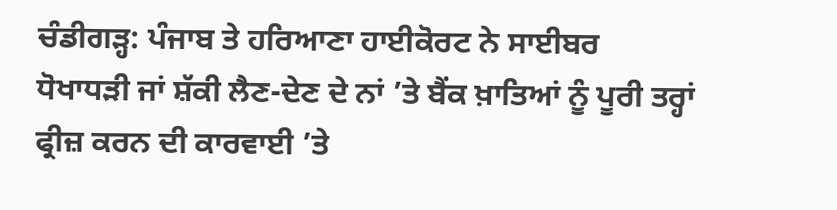ਚੰਡੀਗੜ੍ਹ: ਪੰਜਾਬ ਤੇ ਹਰਿਆਣਾ ਹਾਈਕੋਰਟ ਨੇ ਸਾਈਬਰ ਧੋਖਾਧੜੀ ਜਾਂ ਸ਼ੱਕੀ ਲੈਣ-ਦੇਣ ਦੇ ਨਾਂ ’ਤੇ ਬੈਂਕ ਖ਼ਾਤਿਆਂ ਨੂੰ ਪੂਰੀ ਤਰ੍ਹਾਂ ਫ੍ਰੀਜ਼ ਕਰਨ ਦੀ ਕਾਰਵਾਈ ’ਤੇ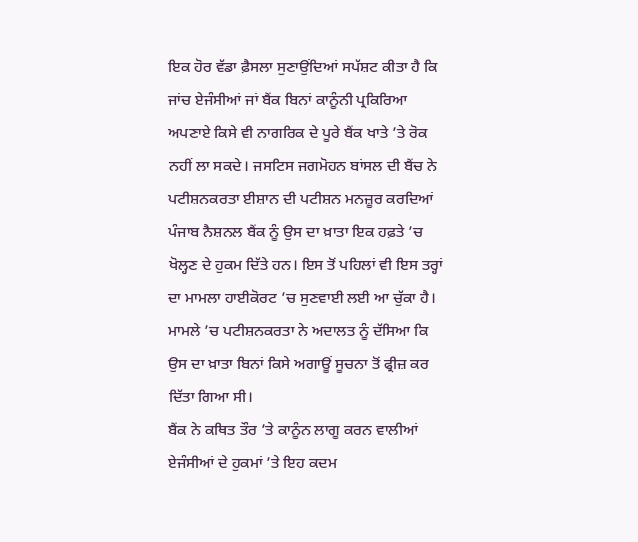ਇਕ ਹੋਰ ਵੱਡਾ ਫ਼ੈਸਲਾ ਸੁਣਾਉਂਦਿਆਂ ਸਪੱਸ਼ਟ ਕੀਤਾ ਹੈ ਕਿ ਜਾਂਚ ਏਜੰਸੀਆਂ ਜਾਂ ਬੈਂਕ ਬਿਨਾਂ ਕਾਨੂੰਨੀ ਪ੍ਰਕਿਰਿਆ ਅਪਣਾਏ ਕਿਸੇ ਵੀ ਨਾਗਰਿਕ ਦੇ ਪੂਰੇ ਬੈਂਕ ਖਾਤੇ ’ਤੇ ਰੋਕ ਨਹੀਂ ਲਾ ਸਕਦੇ। ਜਸਟਿਸ ਜਗਮੋਹਨ ਬਾਂਸਲ ਦੀ ਬੈਂਚ ਨੇ ਪਟੀਸ਼ਨਕਰਤਾ ਈਸ਼ਾਨ ਦੀ ਪਟੀਸ਼ਨ ਮਨਜ਼ੂਰ ਕਰਦਿਆਂ ਪੰਜਾਬ ਨੈਸ਼ਨਲ ਬੈਂਕ ਨੂੰ ਉਸ ਦਾ ਖ਼ਾਤਾ ਇਕ ਹਫ਼ਤੇ ’ਚ ਖੋਲ੍ਹਣ ਦੇ ਹੁਕਮ ਦਿੱਤੇ ਹਨ। ਇਸ ਤੋਂ ਪਹਿਲਾਂ ਵੀ ਇਸ ਤਰ੍ਹਾਂ ਦਾ ਮਾਮਲਾ ਹਾਈਕੋਰਟ ’ਚ ਸੁਣਵਾਈ ਲਈ ਆ ਚੁੱਕਾ ਹੈ। ਮਾਮਲੇ ’ਚ ਪਟੀਸ਼ਨਕਰਤਾ ਨੇ ਅਦਾਲਤ ਨੂੰ ਦੱਸਿਆ ਕਿ ਉਸ ਦਾ ਖ਼ਾਤਾ ਬਿਨਾਂ ਕਿਸੇ ਅਗਾਊਂ ਸੂਚਨਾ ਤੋਂ ਫ੍ਰੀਜ਼ ਕਰ ਦਿੱਤਾ ਗਿਆ ਸੀ।
ਬੈਂਕ ਨੇ ਕਥਿਤ ਤੌਰ ’ਤੇ ਕਾਨੂੰਨ ਲਾਗੂ ਕਰਨ ਵਾਲੀਆਂ ਏਜੰਸੀਆਂ ਦੇ ਹੁਕਮਾਂ ’ਤੇ ਇਹ ਕਦਮ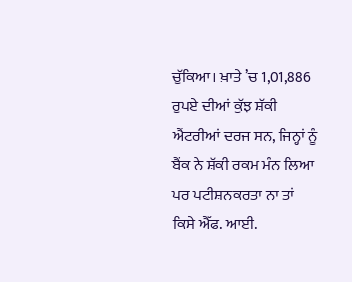ਚੁੱਕਿਆ। ਖ਼ਾਤੇ ’ਚ 1,01,886 ਰੁਪਏ ਦੀਆਂ ਕੁੱਝ ਸ਼ੱਕੀ ਐਂਟਰੀਆਂ ਦਰਜ ਸਨ, ਜਿਨ੍ਹਾਂ ਨੂੰ ਬੈਂਕ ਨੇ ਸ਼ੱਕੀ ਰਕਮ ਮੰਨ ਲਿਆ ਪਰ ਪਟੀਸ਼ਨਕਰਤਾ ਨਾ ਤਾਂ ਕਿਸੇ ਐੱਫ. ਆਈ.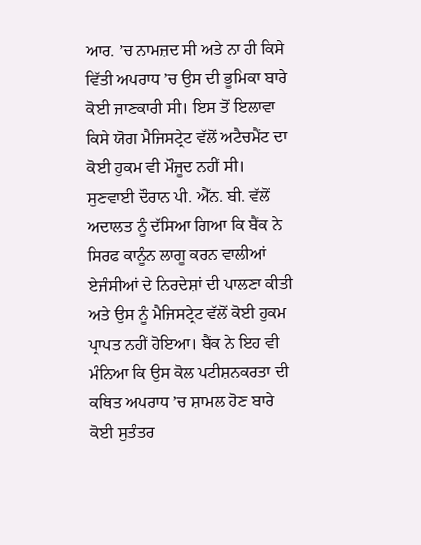ਆਰ. ’ਚ ਨਾਮਜ਼ਦ ਸੀ ਅਤੇ ਨਾ ਹੀ ਕਿਸੇ ਵਿੱਤੀ ਅਪਰਾਧ ’ਚ ਉਸ ਦੀ ਭੂਮਿਕਾ ਬਾਰੇ ਕੋਈ ਜਾਣਕਾਰੀ ਸੀ। ਇਸ ਤੋਂ ਇਲਾਵਾ ਕਿਸੇ ਯੋਗ ਮੈਜਿਸਟ੍ਰੇਟ ਵੱਲੋਂ ਅਟੈਚਮੈਂਟ ਦਾ ਕੋਈ ਹੁਕਮ ਵੀ ਮੌਜੂਦ ਨਹੀਂ ਸੀ। ਸੁਣਵਾਈ ਦੌਰਾਨ ਪੀ. ਐੱਨ. ਬੀ. ਵੱਲੋਂ ਅਦਾਲਤ ਨੂੰ ਦੱਸਿਆ ਗਿਆ ਕਿ ਬੈਂਕ ਨੇ ਸਿਰਫ ਕਾਨੂੰਨ ਲਾਗੂ ਕਰਨ ਵਾਲੀਆਂ ਏਜੰਸੀਆਂ ਦੇ ਨਿਰਦੇਸ਼ਾਂ ਦੀ ਪਾਲਣਾ ਕੀਤੀ ਅਤੇ ਉਸ ਨੂੰ ਮੈਜਿਸਟ੍ਰੇਟ ਵੱਲੋਂ ਕੋਈ ਹੁਕਮ ਪ੍ਰਾਪਤ ਨਹੀਂ ਹੋਇਆ। ਬੈਂਕ ਨੇ ਇਹ ਵੀ ਮੰਨਿਆ ਕਿ ਉਸ ਕੋਲ ਪਟੀਸ਼ਨਕਰਤਾ ਦੀ ਕਥਿਤ ਅਪਰਾਧ ’ਚ ਸ਼ਾਮਲ ਹੋਣ ਬਾਰੇ ਕੋਈ ਸੁਤੰਤਰ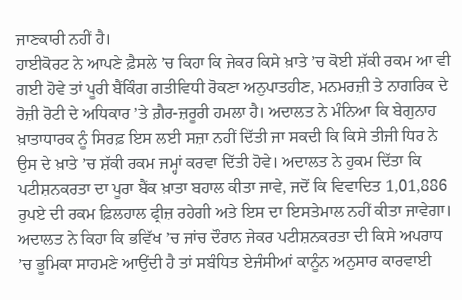ਜਾਣਕਾਰੀ ਨਹੀਂ ਹੈ।
ਹਾਈਕੋਰਟ ਨੇ ਆਪਣੇ ਫ਼ੈਸਲੇ ’ਚ ਕਿਹਾ ਕਿ ਜੇਕਰ ਕਿਸੇ ਖ਼ਾਤੇ ’ਚ ਕੋਈ ਸ਼ੱਕੀ ਰਕਮ ਆ ਵੀ ਗਈ ਹੋਵੇ ਤਾਂ ਪੂਰੀ ਬੈਂਕਿੰਗ ਗਤੀਵਿਧੀ ਰੋਕਣਾ ਅਨੁਪਾਤਹੀਣ, ਮਨਮਰਜ਼ੀ ਤੇ ਨਾਗਰਿਕ ਦੇ ਰੋਜ਼ੀ ਰੋਟੀ ਦੇ ਅਧਿਕਾਰ ’ਤੇ ਗ਼ੈਰ-ਜ਼ਰੂਰੀ ਹਮਲਾ ਹੈ। ਅਦਾਲਤ ਨੇ ਮੰਨਿਆ ਕਿ ਬੇਗੁਨਾਹ ਖ਼ਾਤਾਧਾਰਕ ਨੂੰ ਸਿਰਫ਼ ਇਸ ਲਈ ਸਜ਼ਾ ਨਹੀਂ ਦਿੱਤੀ ਜਾ ਸਕਦੀ ਕਿ ਕਿਸੇ ਤੀਜੀ ਧਿਰ ਨੇ ਉਸ ਦੇ ਖ਼ਾਤੇ ’ਚ ਸ਼ੱਕੀ ਰਕਮ ਜਮ੍ਹਾਂ ਕਰਵਾ ਦਿੱਤੀ ਹੋਵੇ। ਅਦਾਲਤ ਨੇ ਹੁਕਮ ਦਿੱਤਾ ਕਿ ਪਟੀਸ਼ਨਕਰਤਾ ਦਾ ਪੂਰਾ ਬੈਂਕ ਖ਼ਾਤਾ ਬਹਾਲ ਕੀਤਾ ਜਾਵੇ, ਜਦੋਂ ਕਿ ਵਿਵਾਦਿਤ 1,01,886 ਰੁਪਏ ਦੀ ਰਕਮ ਫ਼ਿਲਹਾਲ ਫ੍ਰੀਜ਼ ਰਹੇਗੀ ਅਤੇ ਇਸ ਦਾ ਇਸਤੇਮਾਲ ਨਹੀਂ ਕੀਤਾ ਜਾਵੇਗਾ। ਅਦਾਲਤ ਨੇ ਕਿਹਾ ਕਿ ਭਵਿੱਖ ’ਚ ਜਾਂਚ ਦੌਰਾਨ ਜੇਕਰ ਪਟੀਸ਼ਨਕਰਤਾ ਦੀ ਕਿਸੇ ਅਪਰਾਧ ’ਚ ਭੂਮਿਕਾ ਸਾਹਮਣੇ ਆਉਂਦੀ ਹੈ ਤਾਂ ਸਬੰਧਿਤ ਏਜੰਸੀਆਂ ਕਾਨੂੰਨ ਅਨੁਸਾਰ ਕਾਰਵਾਈ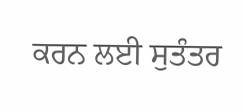ਕਰਨ ਲਈ ਸੁਤੰਤਰ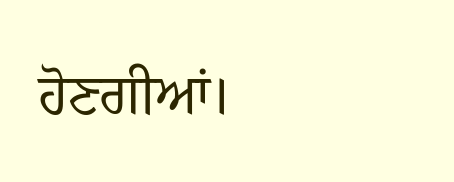ਹੋਣਗੀਆਂ।